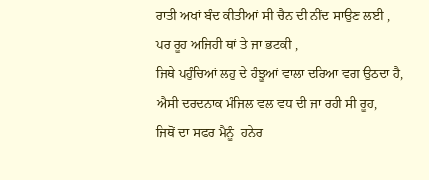ਰਾਤੀ ਅਖਾਂ ਬੰਦ ਕੀਤੀਆਂ ਸੀ ਚੈਨ ਦੀ ਨੀਂਦ ਸਾਉਣ ਲਈ ,
ਪਰ ਰੂਹ ਅਜਿਹੀ ਥਾਂ ਤੇ ਜਾ ਭਟਕੀ ,
ਜਿਥੇ ਪਹੁੰਚਿਆਂ ਲਹੁ ਦੇ ਹੰਝੂਆਂ ਵਾਲਾ ਦਰਿਆ ਵਗ ਉਠਦਾ ਹੈ,
ਐਸੀ ਦਰਦਨਾਕ ਮੰਜਿਲ ਵਲ ਵਧ ਦੀ ਜਾ ਰਹੀ ਸੀ ਰੂਹ,
ਜਿਥੋਂ ਦਾ ਸਫਰ ਮੈਨੂੰ  ਹਨੇਰ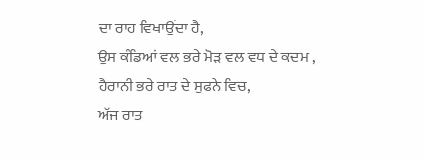ਦਾ ਰਾਹ ਵਿਖਾਉਂਦਾ ਹੈ,
ਉਸ ਕੰਡਿਆਂ ਵਲ ਭਰੇ ਮੋੜ ਵਲ ਵਧ ਦੇ ਕਦਮ ,
ਹੈਰਾਨੀ ਭਰੇ ਰਾਤ ਦੇ ਸੁਫਨੇ ਵਿਚ,
ਅੱਜ ਰਾਤ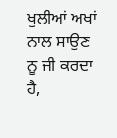ਖੁਲੀਆਂ ਅਖਾਂ ਨਾਲ ਸਾਉਣ ਨੂ ਜੀ ਕਰਦਾ ਹੈ,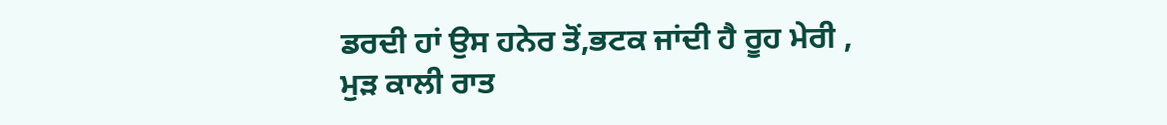ਡਰਦੀ ਹਾਂ ਉਸ ਹਨੇਰ ਤੋਂ,ਭਟਕ ਜਾਂਦੀ ਹੈ ਰੂਹ ਮੇਰੀ ,
ਮੁੜ ਕਾਲੀ ਰਾਤ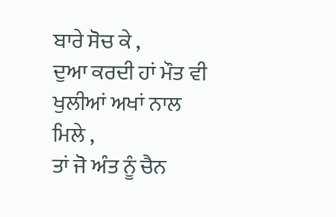ਬਾਰੇ ਸੋਚ ਕੇ ,
ਦੁਆ ਕਰਦੀ ਹਾਂ ਮੌਤ ਵੀ ਖੁਲੀਆਂ ਅਖਾਂ ਨਾਲ  ਮਿਲੇ ,
ਤਾਂ ਜੋ ਅੰਤ ਨੂੰ ਚੈਨ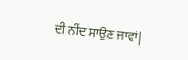ਦੀ ਨੀਂਦ ਸਾਉਣ ਜਾਵਾਂ|